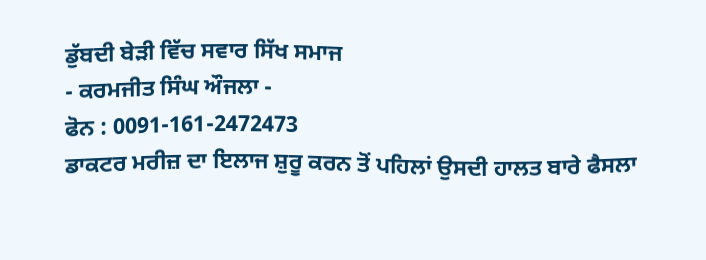ਡੁੱਬਦੀ ਬੇੜੀ ਵਿੱਚ ਸਵਾਰ ਸਿੱਖ ਸਮਾਜ
- ਕਰਮਜੀਤ ਸਿੰਘ ਔਜਲਾ -
ਫੋਨ : 0091-161-2472473
ਡਾਕਟਰ ਮਰੀਜ਼ ਦਾ ਇਲਾਜ ਸ਼ੁਰੂ ਕਰਨ ਤੋਂ ਪਹਿਲਾਂ ਉਸਦੀ ਹਾਲਤ ਬਾਰੇ ਫੈਸਲਾ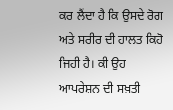ਕਰ ਲੈਂਦਾ ਹੈ ਕਿ ਉਸਦੇ ਰੋਗ ਅਤੇ ਸਰੀਰ ਦੀ ਹਾਲਤ ਕਿਹੋ ਜਿਹੀ ਹੈ। ਕੀ ਉਹ ਆਪਰੇਸ਼ਨ ਦੀ ਸਖ਼ਤੀ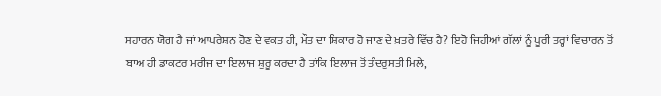ਸਹਾਰਨ ਯੋਗ ਹੈ ਜਾਂ ਆਪਰੇਸ਼ਨ ਹੋਣ ਦੇ ਵਕਤ ਹੀ, ਮੌਤ ਦਾ ਸ਼ਿਕਾਰ ਹੋ ਜਾਣ ਦੇ ਖ਼ਤਰੇ ਵਿੱਚ ਹੈ? ਇਹੋ ਜਿਹੀਆਂ ਗੱਲਾਂ ਨੂੰ ਪੂਰੀ ਤਰ੍ਹਾਂ ਵਿਚਾਰਨ ਤੋਂ ਬਾਅ ਹੀ ਡਾਕਟਰ ਮਰੀਜ ਦਾ ਇਲਾਜ ਸ਼ੁਰੂ ਕਰਦਾ ਹੈ ਤਾਂਕਿ ਇਲਾਜ ਤੋਂ ਤੰਦਰੁਸਤੀ ਮਿਲੇ,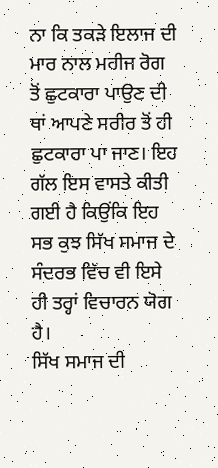ਨਾ ਕਿ ਤਕੜੇ ਇਲਾਜ ਦੀ ਮਾਰ ਨਾਲ ਮਰੀਜ ਰੋਗ ਤੋਂ ਛੁਟਕਾਰਾ ਪਾਉਣ ਦੀ ਥਾਂ ਆਪਣੇ ਸਰੀਰ ਤੋਂ ਹੀ ਛੁਟਕਾਰਾ ਪਾ ਜਾਣ। ਇਹ ਗੱਲ ਇਸ ਵਾਸਤੇ ਕੀਤੀ ਗਈ ਹੈ ਕਿਉਂਕਿ ਇਹ ਸਭ ਕੁਝ ਸਿੱਖ ਸਮਾਜ ਦੇ ਸੰਦਰਭ ਵਿੱਚ ਵੀ ਇਸੇ ਹੀ ਤਰ੍ਹਾਂ ਵਿਚਾਰਨ ਯੋਗ ਹੈ।
ਸਿੱਖ ਸਮਾਜ ਦੀ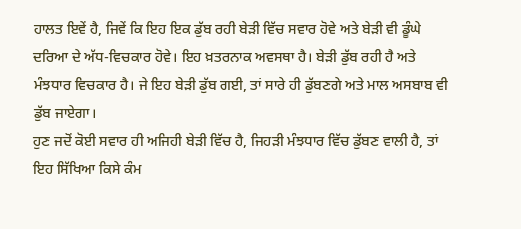ਹਾਲਤ ਇਵੇਂ ਹੈ, ਜਿਵੇਂ ਕਿ ਇਹ ਇਕ ਡੁੱਬ ਰਹੀ ਬੇੜੀ ਵਿੱਚ ਸਵਾਰ ਹੋਵੇ ਅਤੇ ਬੇੜੀ ਵੀ ਡੂੰਘੇ ਦਰਿਆ ਦੇ ਅੱਧ-ਵਿਚਕਾਰ ਹੋਵੇ। ਇਹ ਖ਼ਤਰਨਾਕ ਅਵਸਥਾ ਹੈ। ਬੇੜੀ ਡੁੱਬ ਰਹੀ ਹੈ ਅਤੇ ਮੰਝਧਾਰ ਵਿਚਕਾਰ ਹੈ। ਜੇ ਇਹ ਬੇੜੀ ਡੁੱਬ ਗਈ, ਤਾਂ ਸਾਰੇ ਹੀ ਡੁੱਬਣਗੇ ਅਤੇ ਮਾਲ ਅਸਬਾਬ ਵੀ ਡੁੱਬ ਜਾਏਗਾ।
ਹੁਣ ਜਦੋਂ ਕੋਈ ਸਵਾਰ ਹੀ ਅਜਿਹੀ ਬੇੜੀ ਵਿੱਚ ਹੈ, ਜਿਹੜੀ ਮੰਝਧਾਰ ਵਿੱਚ ਡੁੱਬਣ ਵਾਲੀ ਹੈ, ਤਾਂ ਇਹ ਸਿੱਖਿਆ ਕਿਸੇ ਕੰਮ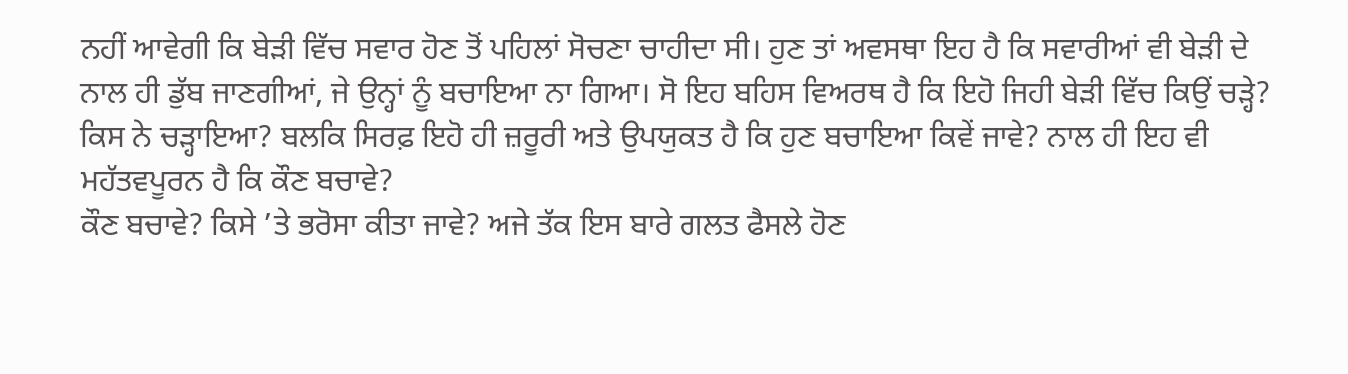ਨਹੀਂ ਆਵੇਗੀ ਕਿ ਬੇੜੀ ਵਿੱਚ ਸਵਾਰ ਹੋਣ ਤੋਂ ਪਹਿਲਾਂ ਸੋਚਣਾ ਚਾਹੀਦਾ ਸੀ। ਹੁਣ ਤਾਂ ਅਵਸਥਾ ਇਹ ਹੈ ਕਿ ਸਵਾਰੀਆਂ ਵੀ ਬੇੜੀ ਦੇ ਨਾਲ ਹੀ ਡੁੱਬ ਜਾਣਗੀਆਂ, ਜੇ ਉਨ੍ਹਾਂ ਨੂੰ ਬਚਾਇਆ ਨਾ ਗਿਆ। ਸੋ ਇਹ ਬਹਿਸ ਵਿਅਰਥ ਹੈ ਕਿ ਇਹੋ ਜਿਹੀ ਬੇੜੀ ਵਿੱਚ ਕਿਉਂ ਚੜ੍ਹੇ? ਕਿਸ ਨੇ ਚੜ੍ਹਾਇਆ? ਬਲਕਿ ਸਿਰਫ਼ ਇਹੋ ਹੀ ਜ਼ਰੂਰੀ ਅਤੇ ਉਪਯੁਕਤ ਹੈ ਕਿ ਹੁਣ ਬਚਾਇਆ ਕਿਵੇਂ ਜਾਵੇ? ਨਾਲ ਹੀ ਇਹ ਵੀ ਮਹੱਤਵਪੂਰਨ ਹੈ ਕਿ ਕੌਣ ਬਚਾਵੇ?
ਕੌਣ ਬਚਾਵੇ? ਕਿਸੇ ’ਤੇ ਭਰੋਸਾ ਕੀਤਾ ਜਾਵੇ? ਅਜੇ ਤੱਕ ਇਸ ਬਾਰੇ ਗਲਤ ਫੈਸਲੇ ਹੋਣ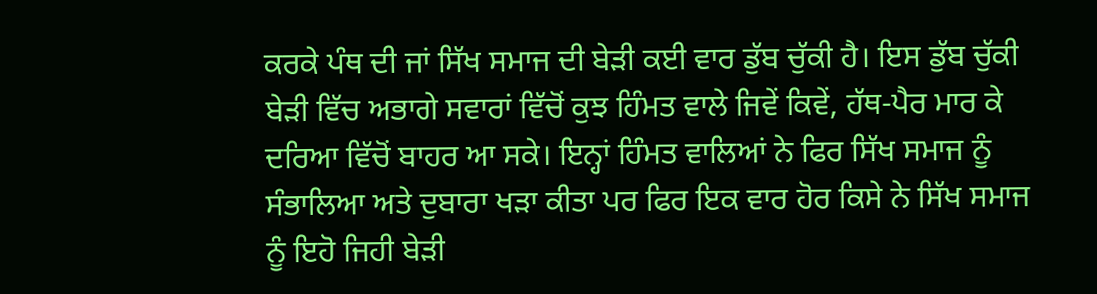ਕਰਕੇ ਪੰਥ ਦੀ ਜਾਂ ਸਿੱਖ ਸਮਾਜ ਦੀ ਬੇੜੀ ਕਈ ਵਾਰ ਡੁੱਬ ਚੁੱਕੀ ਹੈ। ਇਸ ਡੁੱਬ ਚੁੱਕੀ ਬੇੜੀ ਵਿੱਚ ਅਭਾਗੇ ਸਵਾਰਾਂ ਵਿੱਚੋਂ ਕੁਝ ਹਿੰਮਤ ਵਾਲੇ ਜਿਵੇਂ ਕਿਵੇਂ, ਹੱਥ-ਪੈਰ ਮਾਰ ਕੇ ਦਰਿਆ ਵਿੱਚੋਂ ਬਾਹਰ ਆ ਸਕੇ। ਇਨ੍ਹਾਂ ਹਿੰਮਤ ਵਾਲਿਆਂ ਨੇ ਫਿਰ ਸਿੱਖ ਸਮਾਜ ਨੂੰ ਸੰਭਾਲਿਆ ਅਤੇ ਦੁਬਾਰਾ ਖੜਾ ਕੀਤਾ ਪਰ ਫਿਰ ਇਕ ਵਾਰ ਹੋਰ ਕਿਸੇ ਨੇ ਸਿੱਖ ਸਮਾਜ ਨੂੰ ਇਹੋ ਜਿਹੀ ਬੇੜੀ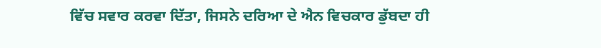ਵਿੱਚ ਸਵਾਰ ਕਰਵਾ ਦਿੱਤਾ, ਜਿਸਨੇ ਦਰਿਆ ਦੇ ਐਨ ਵਿਚਕਾਰ ਡੁੱਬਦਾ ਹੀ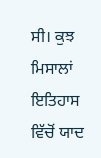ਸੀ। ਕੁਝ ਮਿਸਾਲਾਂ ਇਤਿਹਾਸ ਵਿੱਚੋਂ ਯਾਦ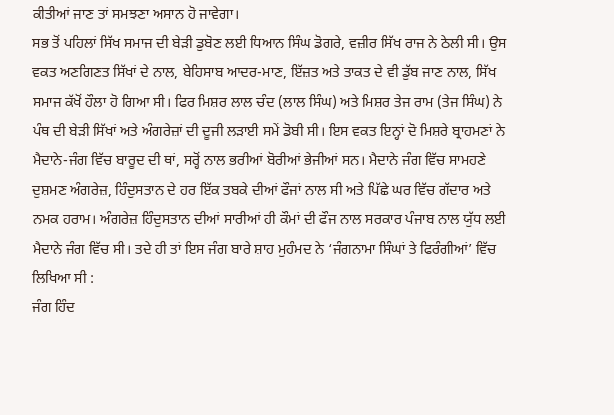ਕੀਤੀਆਂ ਜਾਣ ਤਾਂ ਸਮਝਣਾ ਅਸਾਨ ਹੋ ਜਾਵੇਗਾ।
ਸਭ ਤੋਂ ਪਹਿਲਾਂ ਸਿੱਖ ਸਮਾਜ ਦੀ ਬੇੜੀ ਡੁਬੋਣ ਲਈ ਧਿਆਨ ਸਿੰਘ ਡੋਗਰੇ, ਵਜ਼ੀਰ ਸਿੱਖ ਰਾਜ ਨੇ ਠੇਲੀ ਸੀ। ਉਸ ਵਕਤ ਅਣਗਿਣਤ ਸਿੱਖਾਂ ਦੇ ਨਾਲ, ਬੇਹਿਸਾਬ ਆਦਰ-ਮਾਣ, ਇੱਜ਼ਤ ਅਤੇ ਤਾਕਤ ਦੇ ਵੀ ਡੁੱਬ ਜਾਣ ਨਾਲ, ਸਿੱਖ ਸਮਾਜ ਕੱਖੋਂ ਹੌਲਾ ਹੋ ਗਿਆ ਸੀ। ਫਿਰ ਮਿਸ਼ਰ ਲਾਲ ਚੰਦ (ਲਾਲ ਸਿੰਘ) ਅਤੇ ਮਿਸ਼ਰ ਤੇਜ ਰਾਮ (ਤੇਜ ਸਿੰਘ) ਨੇ ਪੰਥ ਦੀ ਬੇੜੀ ਸਿੱਖਾਂ ਅਤੇ ਅੰਗਰੇਜ਼ਾਂ ਦੀ ਦੂਜੀ ਲੜਾਈ ਸਮੇਂ ਡੋਬੀ ਸੀ। ਇਸ ਵਕਤ ਇਨ੍ਹਾਂ ਦੋ ਮਿਸ਼ਰੇ ਬ੍ਰਾਹਮਣਾਂ ਨੇ ਮੈਦਾਨੇ-ਜੰਗ ਵਿੱਚ ਬਾਰੂਦ ਦੀ ਥਾਂ, ਸਰ੍ਹੋਂ ਨਾਲ ਭਰੀਆਂ ਬੋਰੀਆਂ ਭੇਜੀਆਂ ਸਨ। ਮੈਦਾਨੇ ਜੰਗ ਵਿੱਚ ਸਾਮਹਣੇ ਦੁਸ਼ਮਣ ਅੰਗਰੇਜ਼, ਹਿੰਦੁਸਤਾਨ ਦੇ ਹਰ ਇੱਕ ਤਬਕੇ ਦੀਆਂ ਫੌਜਾਂ ਨਾਲ ਸੀ ਅਤੇ ਪਿੱਛੇ ਘਰ ਵਿੱਚ ਗੱਦਾਰ ਅਤੇ ਨਮਕ ਹਰਾਮ। ਅੰਗਰੇਜ਼ ਹਿੰਦੁਸਤਾਨ ਦੀਆਂ ਸਾਰੀਆਂ ਹੀ ਕੌਮਾਂ ਦੀ ਫੌਜ ਨਾਲ ਸਰਕਾਰ ਪੰਜਾਬ ਨਾਲ ਯੁੱਧ ਲਈ ਮੈਦਾਨੇ ਜੰਗ ਵਿੱਚ ਸੀ। ਤਦੇ ਹੀ ਤਾਂ ਇਸ ਜੰਗ ਬਾਰੇ ਸ਼ਾਹ ਮੁਹੰਮਦ ਨੇ ‘ਜੰਗਨਾਮਾ ਸਿੰਘਾਂ ਤੇ ਫਿਰੰਗੀਆਂ’ ਵਿੱਚ ਲਿਖਿਆ ਸੀ :
ਜੰਗ ਹਿੰਦ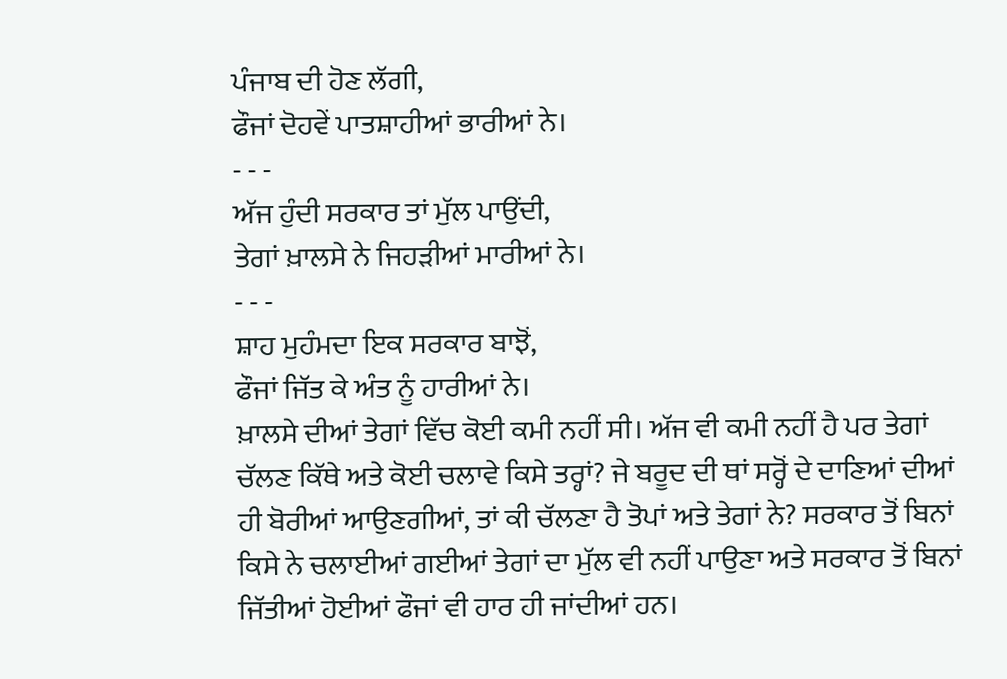ਪੰਜਾਬ ਦੀ ਹੋਣ ਲੱਗੀ,
ਫੌਜਾਂ ਦੋਹਵੇਂ ਪਾਤਸ਼ਾਹੀਆਂ ਭਾਰੀਆਂ ਨੇ।
- - -
ਅੱਜ ਹੁੰਦੀ ਸਰਕਾਰ ਤਾਂ ਮੁੱਲ ਪਾਉਂਦੀ,
ਤੇਗਾਂ ਖ਼ਾਲਸੇ ਨੇ ਜਿਹੜੀਆਂ ਮਾਰੀਆਂ ਨੇ।
- - -
ਸ਼ਾਹ ਮੁਹੰਮਦਾ ਇਕ ਸਰਕਾਰ ਬਾਝੋਂ,
ਫੌਜਾਂ ਜਿੱਤ ਕੇ ਅੰਤ ਨੂੰ ਹਾਰੀਆਂ ਨੇ।
ਖ਼ਾਲਸੇ ਦੀਆਂ ਤੇਗਾਂ ਵਿੱਚ ਕੋਈ ਕਮੀ ਨਹੀਂ ਸੀ। ਅੱਜ ਵੀ ਕਮੀ ਨਹੀਂ ਹੈ ਪਰ ਤੇਗਾਂ ਚੱਲਣ ਕਿੱਥੇ ਅਤੇ ਕੋਈ ਚਲਾਵੇ ਕਿਸੇ ਤਰ੍ਹਾਂ? ਜੇ ਬਰੂਦ ਦੀ ਥਾਂ ਸਰ੍ਹੋਂ ਦੇ ਦਾਣਿਆਂ ਦੀਆਂ ਹੀ ਬੋਰੀਆਂ ਆਉਣਗੀਆਂ, ਤਾਂ ਕੀ ਚੱਲਣਾ ਹੈ ਤੋਪਾਂ ਅਤੇ ਤੇਗਾਂ ਨੇ? ਸਰਕਾਰ ਤੋਂ ਬਿਨਾਂ ਕਿਸੇ ਨੇ ਚਲਾਈਆਂ ਗਈਆਂ ਤੇਗਾਂ ਦਾ ਮੁੱਲ ਵੀ ਨਹੀਂ ਪਾਉਣਾ ਅਤੇ ਸਰਕਾਰ ਤੋਂ ਬਿਨਾਂ ਜਿੱਤੀਆਂ ਹੋਈਆਂ ਫੌਜਾਂ ਵੀ ਹਾਰ ਹੀ ਜਾਂਦੀਆਂ ਹਨ।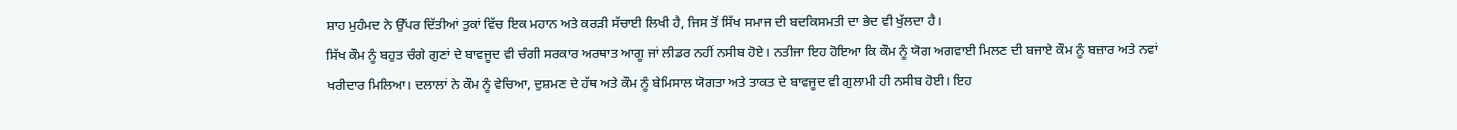ਸ਼ਾਹ ਮੁਹੰਮਦ ਨੇ ਉੱਪਰ ਦਿੱਤੀਆਂ ਤੁਕਾਂ ਵਿੱਚ ਇਕ ਮਹਾਨ ਅਤੇ ਕਰੜੀ ਸੱਚਾਈ ਲਿਖੀ ਹੈ, ਜਿਸ ਤੋਂ ਸਿੱਖ ਸਮਾਜ ਦੀ ਬਦਕਿਸਮਤੀ ਦਾ ਭੇਦ ਵੀ ਖੁੱਲਦਾ ਹੈ।
ਸਿੱਖ ਕੌਮ ਨੂੰ ਬਹੁਤ ਚੰਗੇ ਗੁਣਾਂ ਦੇ ਬਾਵਜੂਦ ਵੀ ਚੰਗੀ ਸਰਕਾਰ ਅਰਥਾਤ ਆਗੂ ਜਾਂ ਲੀਡਰ ਨਹੀਂ ਨਸੀਬ ਹੋਏ। ਨਤੀਜਾ ਇਹ ਹੋਇਆ ਕਿ ਕੌਮ ਨੂੰ ਯੋਗ ਅਗਵਾਈ ਮਿਲਣ ਦੀ ਬਜਾਏ ਕੌਮ ਨੂੰ ਬਜ਼ਾਰ ਅਤੇ ਨਵਾਂ ਖਰੀਦਾਰ ਮਿਲਿਆ। ਦਲਾਲਾਂ ਨੇ ਕੌਮ ਨੂੰ ਵੇਚਿਆ, ਦੁਸ਼ਮਣ ਦੇ ਹੱਥ ਅਤੇ ਕੌਮ ਨੂੰ ਬੇਮਿਸਾਲ ਯੋਗਤਾ ਅਤੇ ਤਾਕਤ ਦੇ ਬਾਵਜੂਦ ਵੀ ਗੁਲਾਮੀ ਹੀ ਨਸੀਬ ਹੋਈ। ਇਹ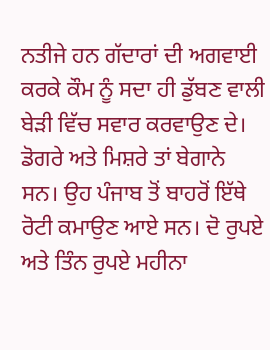ਨਤੀਜੇ ਹਨ ਗੱਦਾਰਾਂ ਦੀ ਅਗਵਾਈ ਕਰਕੇ ਕੌਮ ਨੂੰ ਸਦਾ ਹੀ ਡੁੱਬਣ ਵਾਲੀ ਬੇੜੀ ਵਿੱਚ ਸਵਾਰ ਕਰਵਾਉਣ ਦੇ।
ਡੋਗਰੇ ਅਤੇ ਮਿਸ਼ਰੇ ਤਾਂ ਬੇਗਾਨੇ ਸਨ। ਉਹ ਪੰਜਾਬ ਤੋਂ ਬਾਹਰੋਂ ਇੱਥੇ ਰੋਟੀ ਕਮਾਉਣ ਆਏ ਸਨ। ਦੋ ਰੁਪਏ ਅਤੇ ਤਿੰਨ ਰੁਪਏ ਮਹੀਨਾ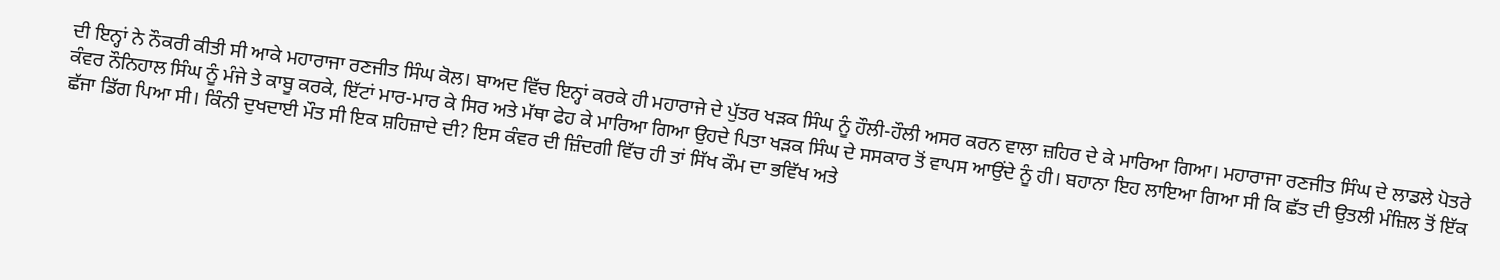ਦੀ ਇਨ੍ਹਾਂ ਨੇ ਨੌਕਰੀ ਕੀਤੀ ਸੀ ਆਕੇ ਮਹਾਰਾਜਾ ਰਣਜੀਤ ਸਿੰਘ ਕੋਲ। ਬਾਅਦ ਵਿੱਚ ਇਨ੍ਹਾਂ ਕਰਕੇ ਹੀ ਮਹਾਰਾਜੇ ਦੇ ਪੁੱਤਰ ਖੜਕ ਸਿੰਘ ਨੂੰ ਹੌਲੀ-ਹੌਲੀ ਅਸਰ ਕਰਨ ਵਾਲਾ ਜ਼ਹਿਰ ਦੇ ਕੇ ਮਾਰਿਆ ਗਿਆ। ਮਹਾਰਾਜਾ ਰਣਜੀਤ ਸਿੰਘ ਦੇ ਲਾਡਲੇ ਪੋਤਰੇ ਕੰਵਰ ਨੌਨਿਹਾਲ ਸਿੰਘ ਨੂੰ ਮੰਜੇ ਤੇ ਕਾਬੂ ਕਰਕੇ, ਇੱਟਾਂ ਮਾਰ-ਮਾਰ ਕੇ ਸਿਰ ਅਤੇ ਮੱਥਾ ਫੇਹ ਕੇ ਮਾਰਿਆ ਗਿਆ ਉਹਦੇ ਪਿਤਾ ਖੜਕ ਸਿੰਘ ਦੇ ਸਸਕਾਰ ਤੋਂ ਵਾਪਸ ਆਉਂਦੇ ਨੂੰ ਹੀ। ਬਹਾਨਾ ਇਹ ਲਾਇਆ ਗਿਆ ਸੀ ਕਿ ਛੱਤ ਦੀ ਉਤਲੀ ਮੰਜ਼ਿਲ ਤੋਂ ਇੱਕ ਛੱਜਾ ਡਿੱਗ ਪਿਆ ਸੀ। ਕਿੰਨੀ ਦੁਖਦਾਈ ਮੌਤ ਸੀ ਇਕ ਸ਼ਹਿਜ਼ਾਦੇ ਦੀ? ਇਸ ਕੰਵਰ ਦੀ ਜ਼ਿੰਦਗੀ ਵਿੱਚ ਹੀ ਤਾਂ ਸਿੱਖ ਕੌਮ ਦਾ ਭਵਿੱਖ ਅਤੇ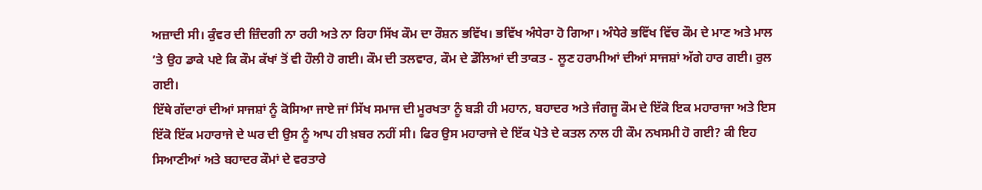ਅਜ਼ਾਦੀ ਸੀ। ਕੁੰਵਰ ਦੀ ਜ਼ਿੰਦਗੀ ਨਾ ਰਹੀ ਅਤੇ ਨਾ ਰਿਹਾ ਸਿੱਖ ਕੌਮ ਦਾ ਰੌਸ਼ਨ ਭਵਿੱਖ। ਭਵਿੱਖ ਅੰਧੇਰਾ ਹੋ ਗਿਆ। ਅੰਧੇਰੇ ਭਵਿੱਖ ਵਿੱਚ ਕੌਮ ਦੇ ਮਾਣ ਅਤੇ ਮਾਲ ’ਤੇ ਉਹ ਡਾਕੇ ਪਏ ਕਿ ਕੌਮ ਕੱਖਾਂ ਤੋਂ ਵੀ ਹੌਲੀ ਹੋ ਗਈ। ਕੌਮ ਦੀ ਤਲਵਾਰ, ਕੌਮ ਦੇ ਡੌਲਿਆਂ ਦੀ ਤਾਕਤ - ਲੂਣ ਹਰਾਮੀਆਂ ਦੀਆਂ ਸਾਜਸ਼ਾਂ ਅੱਗੇ ਹਾਰ ਗਈ। ਰੁਲ ਗਈ।
ਇੱਥੇ ਗੱਦਾਰਾਂ ਦੀਆਂ ਸਾਜਸ਼ਾਂ ਨੂੰ ਕੋਸਿਆ ਜਾਏ ਜਾਂ ਸਿੱਖ ਸਮਾਜ ਦੀ ਮੂਰਖਤਾ ਨੂੰ ਬੜੀ ਹੀ ਮਹਾਨ, ਬਹਾਦਰ ਅਤੇ ਜੰਗਜੂ ਕੌਮ ਦੇ ਇੱਕੋ ਇਕ ਮਹਾਰਾਜਾ ਅਤੇ ਇਸ ਇੱਕੋ ਇੱਕ ਮਹਾਰਾਜੇ ਦੇ ਘਰ ਦੀ ਉਸ ਨੂੰ ਆਪ ਹੀ ਖ਼ਬਰ ਨਹੀਂ ਸੀ। ਫਿਰ ਉਸ ਮਹਾਰਾਜੇ ਦੇ ਇੱਕ ਪੋਤੇ ਦੇ ਕਤਲ ਨਾਲ ਹੀ ਕੌਮ ਨਖਸਮੀ ਹੋ ਗਈ? ਕੀ ਇਹ ਸਿਆਣੀਆਂ ਅਤੇ ਬਹਾਦਰ ਕੌਮਾਂ ਦੇ ਵਰਤਾਰੇ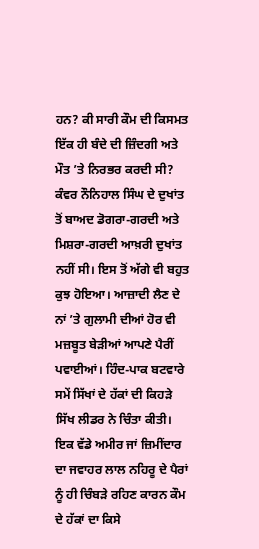ਹਨ? ਕੀ ਸਾਰੀ ਕੌਮ ਦੀ ਕਿਸਮਤ ਇੱਕ ਹੀ ਬੰਦੇ ਦੀ ਜ਼ਿੰਦਗੀ ਅਤੇ ਮੌਤ ’ਤੇ ਨਿਰਭਰ ਕਰਦੀ ਸੀ?
ਕੰਵਰ ਨੌਨਿਹਾਲ ਸਿੰਘ ਦੇ ਦੁਖਾਂਤ ਤੋਂ ਬਾਅਦ ਡੋਗਰਾ-ਗਰਦੀ ਅਤੇ ਮਿਸ਼ਰਾ-ਗਰਦੀ ਆਖ਼ਰੀ ਦੁਖਾਂਤ ਨਹੀਂ ਸੀ। ਇਸ ਤੋਂ ਅੱਗੇ ਵੀ ਬਹੁਤ ਕੁਝ ਹੋਇਆ। ਆਜ਼ਾਦੀ ਲੈਣ ਦੇ ਨਾਂ ’ਤੇ ਗੁਲਾਮੀ ਦੀਆਂ ਹੋਰ ਵੀ ਮਜ਼ਬੂਤ ਬੇੜੀਆਂ ਆਪਣੇ ਪੈਰੀਂ ਪਵਾਈਆਂ। ਹਿੰਦ-ਪਾਕ ਬਟਵਾਰੇ ਸਮੇਂ ਸਿੱਖਾਂ ਦੇ ਹੱਕਾਂ ਦੀ ਕਿਹੜੇ ਸਿੱਖ ਲੀਡਰ ਨੇ ਚਿੰਤਾ ਕੀਤੀ। ਇਕ ਵੱਡੇ ਅਮੀਰ ਜਾਂ ਜ਼ਿਮੀਂਦਾਰ ਦਾ ਜਵਾਹਰ ਲਾਲ ਨਹਿਰੂ ਦੇ ਪੈਰਾਂ ਨੂੰ ਹੀ ਚਿੰਬੜੇ ਰਹਿਣ ਕਾਰਨ ਕੌਮ ਦੇ ਹੱਕਾਂ ਦਾ ਕਿਸੇ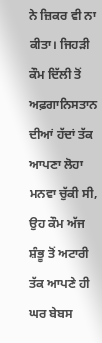ਨੇ ਜ਼ਿਕਰ ਵੀ ਨਾ ਕੀਤਾ। ਜਿਹੜੀ ਕੌਮ ਦਿੱਲੀ ਤੋਂ ਅਫ਼ਗਾਨਿਸਤਾਨ ਦੀਆਂ ਹੱਦਾਂ ਤੱਕ ਆਪਣਾ ਲੋਹਾ ਮਨਵਾ ਚੁੱਕੀ ਸੀ, ਉਹ ਕੌਮ ਅੱਜ ਸ਼ੰਭੂ ਤੋਂ ਅਟਾਰੀ ਤੱਕ ਆਪਣੇ ਹੀ ਘਰ ਬੇਬਸ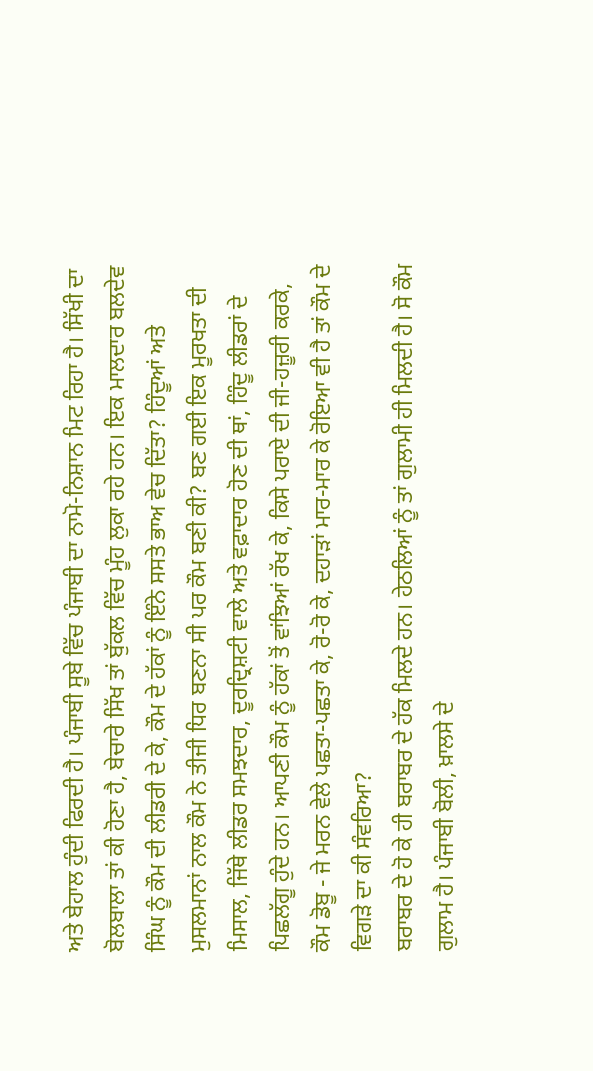ਅਤੇ ਬੇਹਾਲ ਹੁੰਦੀ ਫਿਰਦੀ ਹੈ। ਪੰਜਾਬੀ ਸੂਬੇ ਵਿੱਚ ਪੰਜਾਬੀ ਦਾ ਨਾਮੋ-ਨਿਸ਼ਾਨ ਮਿਟ ਰਿਹਾ ਹੈ। ਸਿੱਖੀ ਦਾ ਬੋਲਬਾਲਾ ਤਾਂ ਕੀ ਹੋਣਾ ਹੈ, ਬੇਚਾਰੇ ਸਿੱਖ ਤਾਂ ਬੁੱਕਲ ਵਿੱਚ ਮੂੰਹ ਲੁਕਾ ਰਹੇ ਹਨ। ਇਕ ਮਾਲਦਾਰ ਬਲਦੇਵ ਸਿੰਘ ਨੂੰ ਕੌਮ ਦੀ ਲੀਡਰੀ ਦੇ ਕੇ, ਕੌਮ ਦੇ ਹੱਕਾਂ ਨੂੰ ਇੰਨੇ ਸਸਤੇ ਭਾਅ ਵੇਚ ਦਿੱਤਾ? ਹਿੰਦੂਆਂ ਅਤੇ ਮੁਸਲਮਾਨਾਂ ਨਾਲ ਕੌਮ ਨੇ ਤੀਜੀ ਧਿਰ ਬਣਨਾ ਸੀ ਪਰ ਕੌਮ ਬਣੀ ਕੀ? ਬਣ ਗਈ ਇਕ ਮੂਰਖਤਾ ਦੀ ਮਿਸਾਲ, ਜਿੱਥੇ ਲੀਡਰ ਸਮਝਦਾਰ, ਦੂਰਦ੍ਰਿਸ਼ਟੀ ਵਾਲੇ ਅਤੇ ਵਫ਼ਾਦਾਰ ਹੋਣ ਦੀ ਥਾਂ, ਹਿੰਦੂ ਲੀਡਰਾਂ ਦੇ ਪਿਛਲੱਗੂ ਹੁੰਦੇ ਹਨ। ਆਪਣੀ ਕੌਮ ਨੂੰ ਹੱਕਾਂ ਤੋਂ ਵਾਂਝਿਆਂ ਰੱਖ ਕੇ, ਕਿਸੇ ਪਰਾਏ ਦੀ ਜੀ-ਹਜ਼ੂਰੀ ਕਰਕੇ, ਕੌਮ ਡੋਬੂ - ਜੇ ਮਰਨ ਵੇਲੇ ਪਛਤਾ-ਪਛਤਾ ਕੇ, ਰੋ-ਰੋ ਕੇ, ਦਹਾੜਾਂ ਮਾਰ-ਮਾਰ ਕੇ ਰੋਇਆ ਵੀ ਹੈ ਤਾਂ ਕੌਮ ਦੇ ਵਿਗੜੇ ਦਾ ਕੀ ਸੰਵਰਿਆ?
ਬਰਾਬਰ ਦੇ ਹੋ ਕੇ ਹੀ ਬਰਾਬਰ ਦੇ ਹੱਕ ਮਿਲਦੇ ਹਨ। ਹੇਠਲਿਆਂ ਨੂੰ ਤਾਂ ਗੁਲਾਮੀ ਹੀ ਮਿਲਦੀ ਹੈ। ਸੋ ਕੌਮ ਗੁਲਾਮ ਹੈ। ਪੰਜਾਬੀ ਬੋਲੀ, ਖ਼ਾਲਸੇ ਦੇ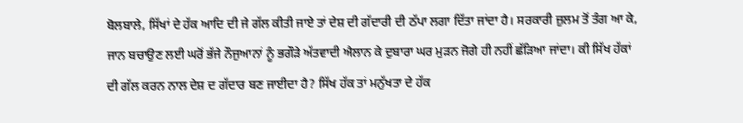ਬੋਲਬਾਲੇ, ਸਿੱਖਾਂ ਦੇ ਹੱਕ ਆਦਿ ਦੀ ਜੇ ਗੱਲ ਕੀਤੀ ਜਾਏ ਤਾਂ ਦੇਸ਼ ਦੀ ਗੱਦਾਰੀ ਦੀ ਠੱਪਾ ਲਗਾ ਦਿੱਤਾ ਜਾਂਦਾ ਹੈ। ਸਰਕਾਰੀ ਜ਼ੁਲਮ ਤੋਂ ਤੰਗ ਆ ਕੇ, ਜਾਨ ਬਚਾਉਣ ਲਈ ਘਰੋਂ ਭੱਜੇ ਨੌਜੁਆਨਾਂ ਨੂੰ ਭਗੌੜੇ ਅੱਤਵਾਦੀ ਐਲਾਨ ਕੇ ਦੁਬਾਰਾ ਘਰ ਮੁੜਨ ਜੋਗੇ ਹੀ ਨਹੀਂ ਛੱੜਿਆ ਜਾਂਦਾ। ਕੀ ਸਿੱਖ ਹੱਕਾਂ ਦੀ ਗੱਲ ਕਰਨ ਨਾਲ ਦੇਸ਼ ਦ ਗੱਦਾਰ ਬਣ ਜਾਈਦਾ ਹੈ? ਸਿੱਖ ਹੱਕ ਤਾਂ ਮਨੁੱਖਤਾ ਦੇ ਹੱਕ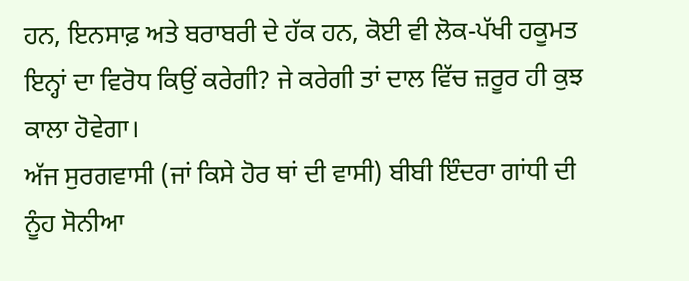ਹਨ, ਇਨਸਾਫ਼ ਅਤੇ ਬਰਾਬਰੀ ਦੇ ਹੱਕ ਹਨ, ਕੋਈ ਵੀ ਲੋਕ-ਪੱਖੀ ਹਕੂਮਤ ਇਨ੍ਹਾਂ ਦਾ ਵਿਰੋਧ ਕਿਉਂ ਕਰੇਗੀ? ਜੇ ਕਰੇਗੀ ਤਾਂ ਦਾਲ ਵਿੱਚ ਜ਼ਰੂਰ ਹੀ ਕੁਝ ਕਾਲਾ ਹੋਵੇਗਾ।
ਅੱਜ ਸੁਰਗਵਾਸੀ (ਜਾਂ ਕਿਸੇ ਹੋਰ ਥਾਂ ਦੀ ਵਾਸੀ) ਬੀਬੀ ਇੰਦਰਾ ਗਾਂਧੀ ਦੀ ਨੂੰਹ ਸੋਨੀਆ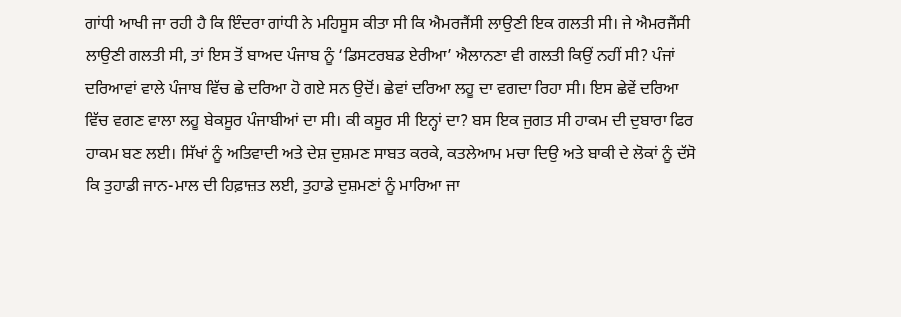ਗਾਂਧੀ ਆਖੀ ਜਾ ਰਹੀ ਹੈ ਕਿ ਇੰਦਰਾ ਗਾਂਧੀ ਨੇ ਮਹਿਸੂਸ ਕੀਤਾ ਸੀ ਕਿ ਐਮਰਜੈਂਸੀ ਲਾਉਣੀ ਇਕ ਗਲਤੀ ਸੀ। ਜੇ ਐਮਰਜੈਂਸੀ ਲਾਉਣੀ ਗਲਤੀ ਸੀ, ਤਾਂ ਇਸ ਤੋਂ ਬਾਅਦ ਪੰਜਾਬ ਨੂੰ ‘ਡਿਸਟਰਬਡ ਏਰੀਆ’ ਐਲਾਨਣਾ ਵੀ ਗਲਤੀ ਕਿਉਂ ਨਹੀਂ ਸੀ? ਪੰਜਾਂ ਦਰਿਆਵਾਂ ਵਾਲੇ ਪੰਜਾਬ ਵਿੱਚ ਛੇ ਦਰਿਆ ਹੋ ਗਏ ਸਨ ਉਦੋਂ। ਛੇਵਾਂ ਦਰਿਆ ਲਹੂ ਦਾ ਵਗਦਾ ਰਿਹਾ ਸੀ। ਇਸ ਛੇਵੇਂ ਦਰਿਆ ਵਿੱਚ ਵਗਣ ਵਾਲਾ ਲਹੂ ਬੇਕਸੂਰ ਪੰਜਾਬੀਆਂ ਦਾ ਸੀ। ਕੀ ਕਸੂਰ ਸੀ ਇਨ੍ਹਾਂ ਦਾ? ਬਸ ਇਕ ਜੁਗਤ ਸੀ ਹਾਕਮ ਦੀ ਦੁਬਾਰਾ ਫਿਰ ਹਾਕਮ ਬਣ ਲਈ। ਸਿੱਖਾਂ ਨੂੰ ਅਤਿਵਾਦੀ ਅਤੇ ਦੇਸ਼ ਦੁਸ਼ਮਣ ਸਾਬਤ ਕਰਕੇ, ਕਤਲੇਆਮ ਮਚਾ ਦਿਉ ਅਤੇ ਬਾਕੀ ਦੇ ਲੋਕਾਂ ਨੂੰ ਦੱਸੋ ਕਿ ਤੁਹਾਡੀ ਜਾਨ-ਮਾਲ ਦੀ ਹਿਫ਼ਾਜ਼ਤ ਲਈ, ਤੁਹਾਡੇ ਦੁਸ਼ਮਣਾਂ ਨੂੰ ਮਾਰਿਆ ਜਾ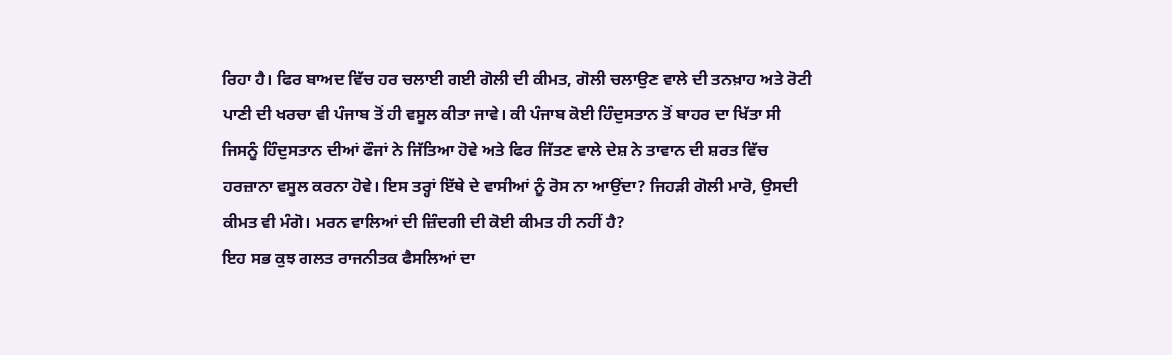ਰਿਹਾ ਹੈ। ਫਿਰ ਬਾਅਦ ਵਿੱਚ ਹਰ ਚਲਾਈ ਗਈ ਗੋਲੀ ਦੀ ਕੀਮਤ, ਗੋਲੀ ਚਲਾਉਣ ਵਾਲੇ ਦੀ ਤਨਖ਼ਾਹ ਅਤੇ ਰੋਟੀ ਪਾਣੀ ਦੀ ਖਰਚਾ ਵੀ ਪੰਜਾਬ ਤੋਂ ਹੀ ਵਸੂਲ ਕੀਤਾ ਜਾਵੇ। ਕੀ ਪੰਜਾਬ ਕੋਈ ਹਿੰਦੁਸਤਾਨ ਤੋਂ ਬਾਹਰ ਦਾ ਖਿੱਤਾ ਸੀ ਜਿਸਨੂੰ ਹਿੰਦੁਸਤਾਨ ਦੀਆਂ ਫੌਜਾਂ ਨੇ ਜਿੱਤਿਆ ਹੋਵੇ ਅਤੇ ਫਿਰ ਜਿੱਤਣ ਵਾਲੇ ਦੇਸ਼ ਨੇ ਤਾਵਾਨ ਦੀ ਸ਼ਰਤ ਵਿੱਚ ਹਰਜ਼ਾਨਾ ਵਸੂਲ ਕਰਨਾ ਹੋਵੇ। ਇਸ ਤਰ੍ਹਾਂ ਇੱਥੇ ਦੇ ਵਾਸੀਆਂ ਨੂੰ ਰੋਸ ਨਾ ਆਉਂਦਾ? ਜਿਹੜੀ ਗੋਲੀ ਮਾਰੋ, ਉਸਦੀ ਕੀਮਤ ਵੀ ਮੰਗੋ। ਮਰਨ ਵਾਲਿਆਂ ਦੀ ਜ਼ਿੰਦਗੀ ਦੀ ਕੋਈ ਕੀਮਤ ਹੀ ਨਹੀਂ ਹੈ?
ਇਹ ਸਭ ਕੁਝ ਗਲਤ ਰਾਜਨੀਤਕ ਫੈਸਲਿਆਂ ਦਾ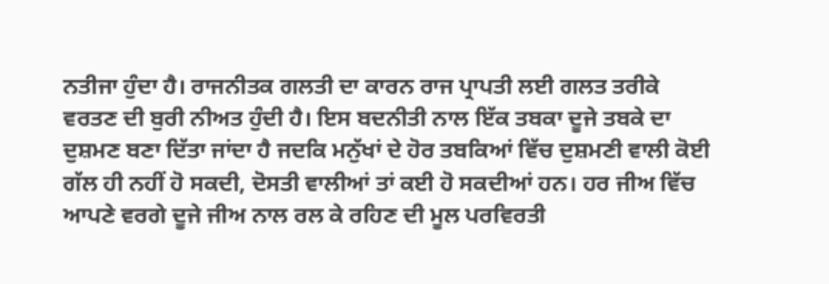ਨਤੀਜਾ ਹੁੰਦਾ ਹੈ। ਰਾਜਨੀਤਕ ਗਲਤੀ ਦਾ ਕਾਰਨ ਰਾਜ ਪ੍ਰਾਪਤੀ ਲਈ ਗਲਤ ਤਰੀਕੇ ਵਰਤਣ ਦੀ ਬੁਰੀ ਨੀਅਤ ਹੁੰਦੀ ਹੈ। ਇਸ ਬਦਨੀਤੀ ਨਾਲ ਇੱਕ ਤਬਕਾ ਦੂਜੇ ਤਬਕੇ ਦਾ ਦੁਸ਼ਮਣ ਬਣਾ ਦਿੱਤਾ ਜਾਂਦਾ ਹੈ ਜਦਕਿ ਮਨੁੱਖਾਂ ਦੇ ਹੋਰ ਤਬਕਿਆਂ ਵਿੱਚ ਦੁਸ਼ਮਣੀ ਵਾਲੀ ਕੋਈ ਗੱਲ ਹੀ ਨਹੀਂ ਹੋ ਸਕਦੀ, ਦੋਸਤੀ ਵਾਲੀਆਂ ਤਾਂ ਕਈ ਹੋ ਸਕਦੀਆਂ ਹਨ। ਹਰ ਜੀਅ ਵਿੱਚ ਆਪਣੇ ਵਰਗੇ ਦੂਜੇ ਜੀਅ ਨਾਲ ਰਲ ਕੇ ਰਹਿਣ ਦੀ ਮੂਲ ਪਰਵਿਰਤੀ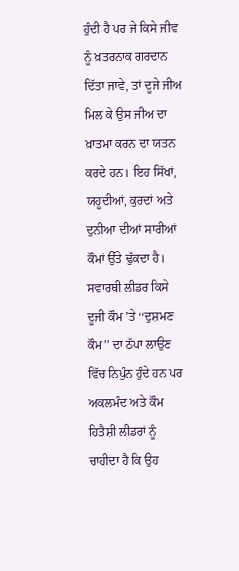ਹੁੰਦੀ ਹੈ ਪਰ ਜੇ ਕਿਸੇ ਜੀਵ ਨੂੰ ਖ਼ਤਰਨਾਕ ਗਰਦਾਨ ਦਿੱਤਾ ਜਾਵੇ, ਤਾਂ ਦੂਜੇ ਜੀਅ ਮਿਲ ਕੇ ਉਸ ਜੀਅ ਦਾ ਖ਼ਾਤਮਾ ਕਰਨ ਦਾ ਯਤਨ ਕਰਦੇ ਹਨ। ਇਹ ਸਿੱਖਾਂ, ਯਹੂਦੀਆਂ, ਕੁਰਦਾਂ ਅਤੇ ਦੁਨੀਆ ਦੀਆਂ ਸਾਰੀਆਂ ਕੌਮਾਂ ਉੱਤੇ ਢੁੱਕਦਾ ਹੈ। ਸਵਾਰਥੀ ਲੀਡਰ ਕਿਸੇ ਦੂਜੀ ਕੌਮ ’ਤੇ ‘‘ਦੁਸ਼ਮਣ ਕੌਮ’’ ਦਾ ਠੱਪਾ ਲਾਉਣ ਵਿੱਚ ਨਿਪੁੰਨ ਹੁੰਦੇ ਹਨ ਪਰ ਅਕਲਮੰਦ ਅਤੇ ਕੌਮ ਹਿਤੈਸ਼ੀ ਲੀਡਰਾਂ ਨੂੰ ਚਾਹੀਦਾ ਹੈ ਕਿ ਉਹ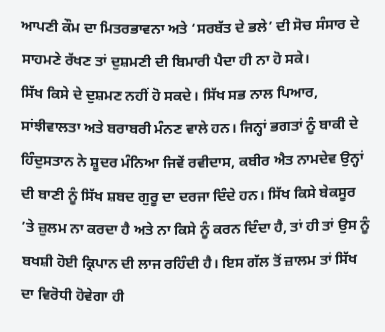ਆਪਣੀ ਕੌਮ ਦਾ ਮਿਤਰਭਾਵਨਾ ਅਤੇ ‘ਸਰਬੱਤ ਦੇ ਭਲੇ’ ਦੀ ਸੋਚ ਸੰਸਾਰ ਦੇ ਸਾਹਮਣੇ ਰੱਖਣ ਤਾਂ ਦੁਸ਼ਮਣੀ ਦੀ ਬਿਮਾਰੀ ਪੈਦਾ ਹੀ ਨਾ ਹੋ ਸਕੇ।
ਸਿੱਖ ਕਿਸੇ ਦੇ ਦੁਸ਼ਮਣ ਨਹੀਂ ਹੋ ਸਕਦੇ। ਸਿੱਖ ਸਭ ਨਾਲ ਪਿਆਰ, ਸਾਂਝੀਵਾਲਤਾ ਅਤੇ ਬਰਾਬਰੀ ਮੰਨਣ ਵਾਲੇ ਹਨ। ਜਿਨ੍ਹਾਂ ਭਗਤਾਂ ਨੂੰ ਬਾਕੀ ਦੇ ਹਿੰਦੁਸਤਾਨ ਨੇ ਸ਼ੂਦਰ ਮੰਨਿਆ ਜਿਵੇਂ ਰਵੀਦਾਸ, ਕਬੀਰ ਐਤ ਨਾਮਦੇਵ ਉਨ੍ਹਾਂ ਦੀ ਬਾਣੀ ਨੂੰ ਸਿੱਖ ਸ਼ਬਦ ਗੁਰੂ ਦਾ ਦਰਜਾ ਦਿੰਦੇ ਹਨ। ਸਿੱਖ ਕਿਸੇ ਬੇਕਸੂਰ ’ਤੇ ਜ਼ੁਲਮ ਨਾ ਕਰਦਾ ਹੈ ਅਤੇ ਨਾ ਕਿਸੇ ਨੂੰ ਕਰਨ ਦਿੰਦਾ ਹੈ, ਤਾਂ ਹੀ ਤਾਂ ਉਸ ਨੂੰ ਬਖਸ਼ੀ ਹੋਈ ਕ੍ਰਿਪਾਨ ਦੀ ਲਾਜ ਰਹਿੰਦੀ ਹੈ। ਇਸ ਗੱਲ ਤੋਂ ਜ਼ਾਲਮ ਤਾਂ ਸਿੱਖ ਦਾ ਵਿਰੋਧੀ ਹੋਵੇਗਾ ਹੀ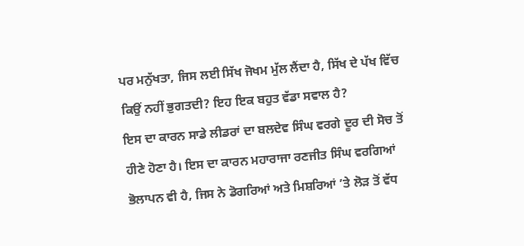ਪਰ ਮਨੁੱਖਤਾ, ਜਿਸ ਲਈ ਸਿੱਖ ਜੋਖਮ ਮੁੱਲ ਲੈਂਦਾ ਹੈ, ਸਿੱਖ ਦੇ ਪੱਖ ਵਿੱਚ ਕਿਉਂ ਨਹੀਂ ਭੁਗਤਦੀ? ਇਹ ਇਕ ਬਹੁਤ ਵੱਡਾ ਸਵਾਲ ਹੈ?
ਇਸ ਦਾ ਕਾਰਨ ਸਾਡੇ ਲੀਡਰਾਂ ਦਾ ਬਲਦੇਵ ਸਿੰਘ ਵਰਗੇ ਦੂਰ ਦੀ ਸੋਚ ਤੋਂ ਹੀਣੇ ਹੋਣਾ ਹੈ। ਇਸ ਦਾ ਕਾਰਨ ਮਹਾਰਾਜਾ ਰਣਜੀਤ ਸਿੰਘ ਵਰਗਿਆਂ ਭੋਲਾਪਨ ਵੀ ਹੈ, ਜਿਸ ਨੇ ਡੋਗਰਿਆਂ ਅਤੇ ਮਿਸ਼ਰਿਆਂ ’ਤੇ ਲੋੜ ਤੋਂ ਵੱਧ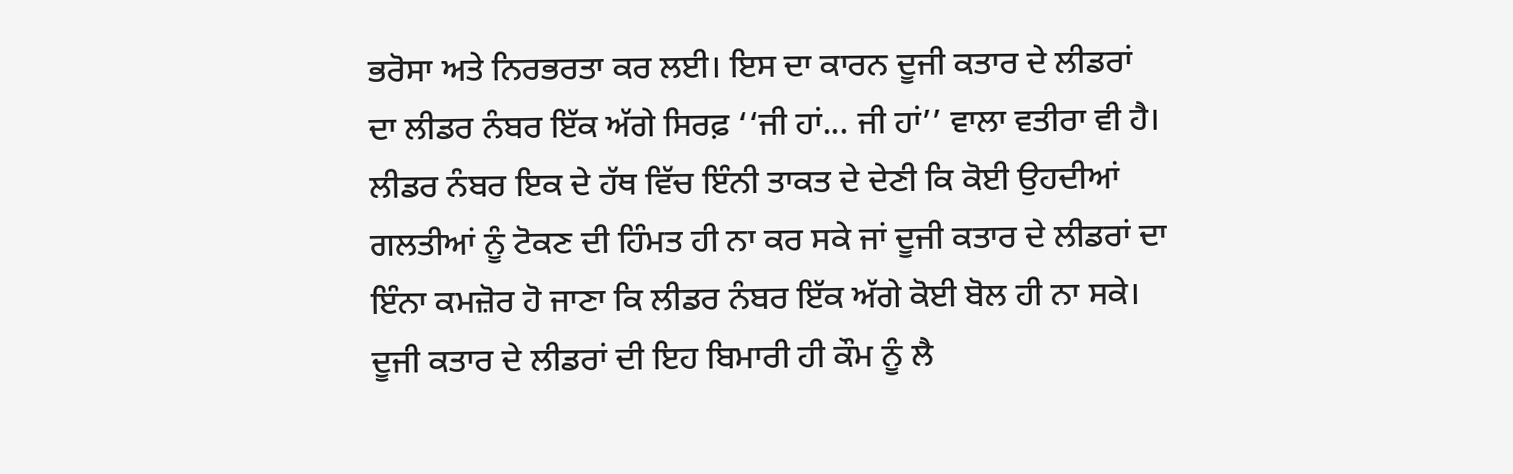ਭਰੋਸਾ ਅਤੇ ਨਿਰਭਰਤਾ ਕਰ ਲਈ। ਇਸ ਦਾ ਕਾਰਨ ਦੂਜੀ ਕਤਾਰ ਦੇ ਲੀਡਰਾਂ ਦਾ ਲੀਡਰ ਨੰਬਰ ਇੱਕ ਅੱਗੇ ਸਿਰਫ਼ ‘‘ਜੀ ਹਾਂ... ਜੀ ਹਾਂ’’ ਵਾਲਾ ਵਤੀਰਾ ਵੀ ਹੈ। ਲੀਡਰ ਨੰਬਰ ਇਕ ਦੇ ਹੱਥ ਵਿੱਚ ਇੰਨੀ ਤਾਕਤ ਦੇ ਦੇਣੀ ਕਿ ਕੋਈ ਉਹਦੀਆਂ ਗਲਤੀਆਂ ਨੂੰ ਟੋਕਣ ਦੀ ਹਿੰਮਤ ਹੀ ਨਾ ਕਰ ਸਕੇ ਜਾਂ ਦੂਜੀ ਕਤਾਰ ਦੇ ਲੀਡਰਾਂ ਦਾ ਇੰਨਾ ਕਮਜ਼ੋਰ ਹੋ ਜਾਣਾ ਕਿ ਲੀਡਰ ਨੰਬਰ ਇੱਕ ਅੱਗੇ ਕੋਈ ਬੋਲ ਹੀ ਨਾ ਸਕੇ। ਦੂਜੀ ਕਤਾਰ ਦੇ ਲੀਡਰਾਂ ਦੀ ਇਹ ਬਿਮਾਰੀ ਹੀ ਕੌਮ ਨੂੰ ਲੈ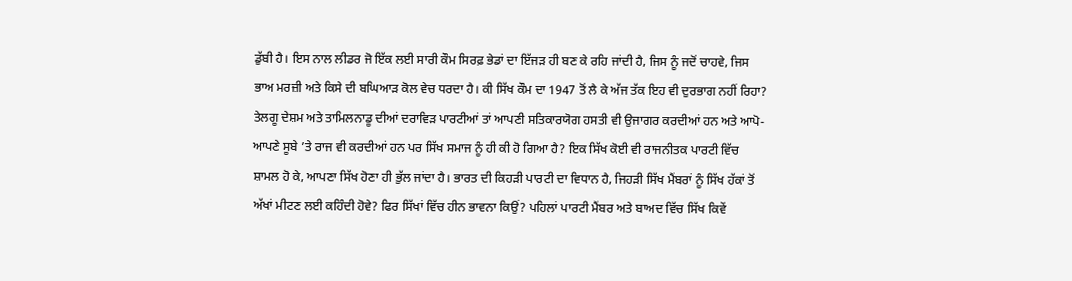ਡੁੱਬੀ ਹੈ। ਇਸ ਨਾਲ ਲੀਡਰ ਜੋ ਇੱਕ ਲਈ ਸਾਰੀ ਕੌਮ ਸਿਰਫ਼ ਭੇਡਾਂ ਦਾ ਇੱਜੜ ਹੀ ਬਣ ਕੇ ਰਹਿ ਜਾਂਦੀ ਹੈ, ਜਿਸ ਨੂੰ ਜਦੋਂ ਚਾਹਵੇ, ਜਿਸ ਭਾਅ ਮਰਜ਼ੀ ਅਤੇ ਕਿਸੇ ਦੀ ਬਘਿਆੜ ਕੋਲ ਵੇਚ ਧਰਦਾ ਹੈ। ਕੀ ਸਿੱਖ ਕੌਮ ਦਾ 1947 ਤੋਂ ਲੈ ਕੇ ਅੱਜ ਤੱਕ ਇਹ ਵੀ ਦੁਰਭਾਗ ਨਹੀਂ ਰਿਹਾ? ਤੇਲਗੂ ਦੇਸ਼ਮ ਅਤੇ ਤਾਮਿਲਨਾਡੂ ਦੀਆਂ ਦਰਾਵਿੜ ਪਾਰਟੀਆਂ ਤਾਂ ਆਪਣੀ ਸਤਿਕਾਰਯੋਗ ਹਸਤੀ ਵੀ ਉਜਾਗਰ ਕਰਦੀਆਂ ਹਨ ਅਤੇ ਆਪੋ-ਆਪਣੇ ਸੂਬੇ ’ਤੇ ਰਾਜ ਵੀ ਕਰਦੀਆਂ ਹਨ ਪਰ ਸਿੱਖ ਸਮਾਜ ਨੂੰ ਹੀ ਕੀ ਹੋ ਗਿਆ ਹੈ? ਇਕ ਸਿੱਖ ਕੋਈ ਵੀ ਰਾਜਨੀਤਕ ਪਾਰਟੀ ਵਿੱਚ ਸ਼ਾਮਲ ਹੋ ਕੇ, ਆਪਣਾ ਸਿੱਖ ਹੋਣਾ ਹੀ ਭੁੱਲ ਜਾਂਦਾ ਹੈ। ਭਾਰਤ ਦੀ ਕਿਹੜੀ ਪਾਰਟੀ ਦਾ ਵਿਧਾਨ ਹੈ, ਜਿਹੜੀ ਸਿੱਖ ਮੈਂਬਰਾਂ ਨੂੰ ਸਿੱਖ ਹੱਕਾਂ ਤੋਂ ਅੱਖਾਂ ਮੀਟਣ ਲਈ ਕਹਿੰਦੀ ਹੋਵੇ? ਫਿਰ ਸਿੱਖਾਂ ਵਿੱਚ ਹੀਨ ਭਾਵਨਾ ਕਿਉਂ? ਪਹਿਲਾਂ ਪਾਰਟੀ ਮੈਂਬਰ ਅਤੇ ਬਾਅਦ ਵਿੱਚ ਸਿੱਖ ਕਿਵੇਂ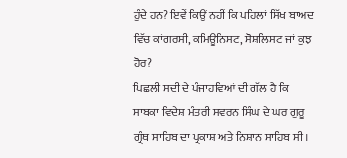ਹੁੰਦੇ ਹਨ? ਇਵੇਂ ਕਿਉਂ ਨਹੀਂ ਕਿ ਪਹਿਲਾਂ ਸਿੱਖ ਬਾਅਦ ਵਿੱਚ ਕਾਂਗਰਸੀ, ਕਮਿਊਨਿਸਟ, ਸੋਸ਼ਲਿਸਟ ਜਾਂ ਕੁਝ ਹੋਰ?
ਪਿਛਲੀ ਸਦੀ ਦੇ ਪੰਜਾਹਵਿਆਂ ਦੀ ਗੱਲ ਹੈ ਕਿ ਸਾਬਕਾ ਵਿਦੇਸ਼ ਮੰਤਰੀ ਸਵਰਨ ਸਿੰਘ ਦੇ ਘਰ ਗੁਰੂ ਗ੍ਰੰਥ ਸਾਹਿਬ ਦਾ ਪ੍ਰਕਾਸ਼ ਅਤੇ ਨਿਸ਼ਾਨ ਸਾਹਿਬ ਸੀ।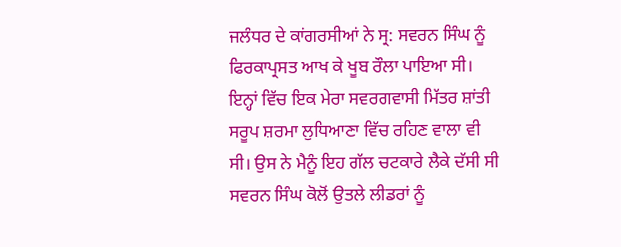ਜਲੰਧਰ ਦੇ ਕਾਂਗਰਸੀਆਂ ਨੇ ਸ੍ਰ: ਸਵਰਨ ਸਿੰਘ ਨੂੰ ਫਿਰਕਾਪ੍ਰਸਤ ਆਖ ਕੇ ਖੂਬ ਰੌਲਾ ਪਾਇਆ ਸੀ। ਇਨ੍ਹਾਂ ਵਿੱਚ ਇਕ ਮੇਰਾ ਸਵਰਗਵਾਸੀ ਮਿੱਤਰ ਸ਼ਾਂਤੀ ਸਰੂਪ ਸ਼ਰਮਾ ਲੁਧਿਆਣਾ ਵਿੱਚ ਰਹਿਣ ਵਾਲਾ ਵੀ ਸੀ। ਉਸ ਨੇ ਮੈਨੂੰ ਇਹ ਗੱਲ ਚਟਕਾਰੇ ਲੈਕੇ ਦੱਸੀ ਸੀ ਸਵਰਨ ਸਿੰਘ ਕੋਲੋਂ ਉਤਲੇ ਲੀਡਰਾਂ ਨੂੰ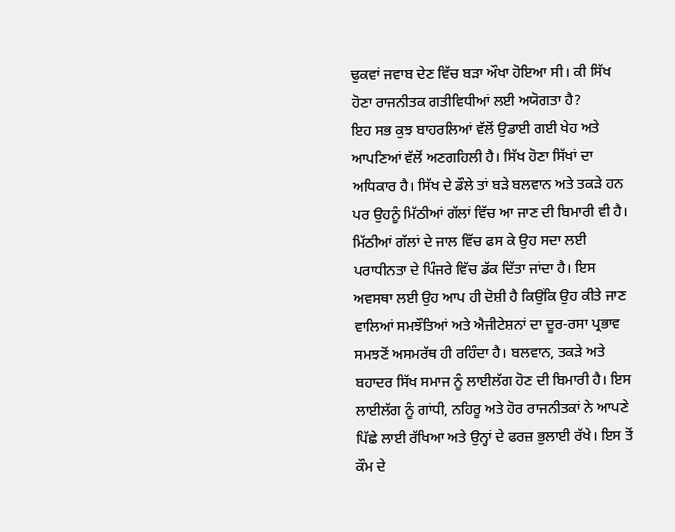ਢੁਕਵਾਂ ਜਵਾਬ ਦੇਣ ਵਿੱਚ ਬੜਾ ਔਖਾ ਹੋਇਆ ਸੀ। ਕੀ ਸਿੱਖ ਹੋਣਾ ਰਾਜਨੀਤਕ ਗਤੀਵਿਧੀਆਂ ਲਈ ਅਯੋਗਤਾ ਹੈ?
ਇਹ ਸਭ ਕੁਝ ਬਾਹਰਲਿਆਂ ਵੱਲੋਂ ਉਡਾਈ ਗਈ ਖੇਹ ਅਤੇ ਆਪਣਿਆਂ ਵੱਲੋਂ ਅਣਗਹਿਲੀ ਹੈ। ਸਿੱਖ ਹੋਣਾ ਸਿੱਖਾਂ ਦਾ ਅਧਿਕਾਰ ਹੈ। ਸਿੱਖ ਦੇ ਡੌਲੇ ਤਾਂ ਬੜੇ ਬਲਵਾਨ ਅਤੇ ਤਕੜੇ ਹਨ ਪਰ ਉਹਨੂੰ ਮਿੱਠੀਆਂ ਗੱਲਾਂ ਵਿੱਚ ਆ ਜਾਣ ਦੀ ਬਿਮਾਰੀ ਵੀ ਹੈ। ਮਿੱਠੀਆਂ ਗੱਲਾਂ ਦੇ ਜਾਲ ਵਿੱਚ ਫਸ ਕੇ ਉਹ ਸਦਾ ਲਈ ਪਰਾਧੀਨਤਾ ਦੇ ਪਿੰਜਰੇ ਵਿੱਚ ਡੱਕ ਦਿੱਤਾ ਜਾਂਦਾ ਹੈ। ਇਸ ਅਵਸਥਾ ਲਈ ਉਹ ਆਪ ਹੀ ਦੋਸ਼ੀ ਹੈ ਕਿਉਂਕਿ ਉਹ ਕੀਤੇ ਜਾਣ ਵਾਲਿਆਂ ਸਮਝੌਤਿਆਂ ਅਤੇ ਐਜੀਟੇਸ਼ਨਾਂ ਦਾ ਦੂਰ-ਰਸਾ ਪ੍ਰਭਾਵ ਸਮਝਣੋਂ ਅਸਮਰੱਥ ਹੀ ਰਹਿੰਦਾ ਹੈ। ਬਲਵਾਨ, ਤਕੜੇ ਅਤੇ ਬਹਾਦਰ ਸਿੱਖ ਸਮਾਜ ਨੂੰ ਲਾਈਲੱਗ ਹੋਣ ਦੀ ਬਿਮਾਰੀ ਹੈ। ਇਸ ਲਾਈਲੱਗ ਨੂੰ ਗਾਂਧੀ, ਨਹਿਰੂ ਅਤੇ ਹੋਰ ਰਾਜਨੀਤਕਾਂ ਨੇ ਆਪਣੇ ਪਿੱਛੇ ਲਾਈ ਰੱਖਿਆ ਅਤੇ ਉਨ੍ਹਾਂ ਦੇ ਫਰਜ਼ ਭੁਲਾਈ ਰੱਖੇ। ਇਸ ਤੋਂ ਕੌਮ ਦੇ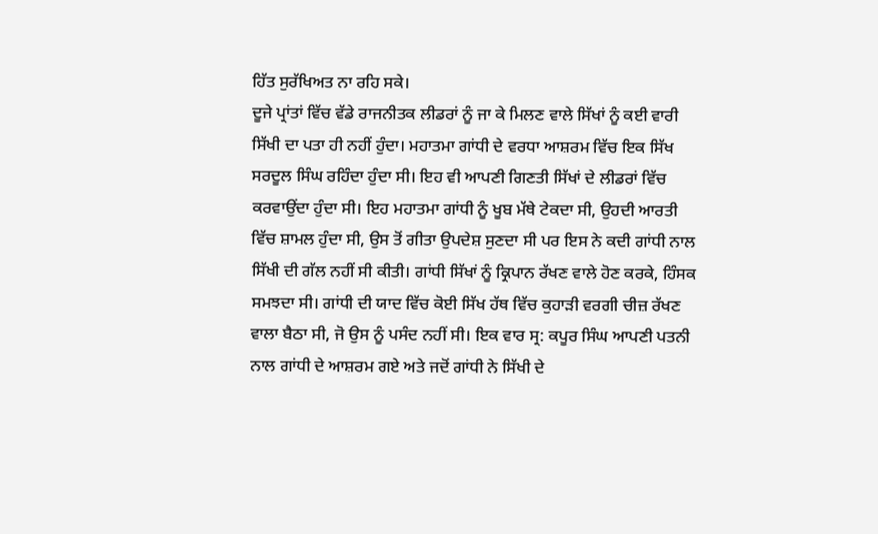ਹਿੱਤ ਸੁਰੱਖਿਅਤ ਨਾ ਰਹਿ ਸਕੇ।
ਦੂਜੇ ਪ੍ਰਾਂਤਾਂ ਵਿੱਚ ਵੱਡੇ ਰਾਜਨੀਤਕ ਲੀਡਰਾਂ ਨੂੰ ਜਾ ਕੇ ਮਿਲਣ ਵਾਲੇ ਸਿੱਖਾਂ ਨੂੰ ਕਈ ਵਾਰੀ ਸਿੱਖੀ ਦਾ ਪਤਾ ਹੀ ਨਹੀਂ ਹੁੰਦਾ। ਮਹਾਤਮਾ ਗਾਂਧੀ ਦੇ ਵਰਧਾ ਆਸ਼ਰਮ ਵਿੱਚ ਇਕ ਸਿੱਖ ਸਰਦੂਲ ਸਿੰਘ ਰਹਿੰਦਾ ਹੁੰਦਾ ਸੀ। ਇਹ ਵੀ ਆਪਣੀ ਗਿਣਤੀ ਸਿੱਖਾਂ ਦੇ ਲੀਡਰਾਂ ਵਿੱਚ ਕਰਵਾਉਂਦਾ ਹੁੰਦਾ ਸੀ। ਇਹ ਮਹਾਤਮਾ ਗਾਂਧੀ ਨੂੰ ਖੂਬ ਮੱਥੇ ਟੇਕਦਾ ਸੀ, ਉਹਦੀ ਆਰਤੀ ਵਿੱਚ ਸ਼ਾਮਲ ਹੁੰਦਾ ਸੀ, ਉਸ ਤੋਂ ਗੀਤਾ ਉਪਦੇਸ਼ ਸੁਣਦਾ ਸੀ ਪਰ ਇਸ ਨੇ ਕਦੀ ਗਾਂਧੀ ਨਾਲ ਸਿੱਖੀ ਦੀ ਗੱਲ ਨਹੀਂ ਸੀ ਕੀਤੀ। ਗਾਂਧੀ ਸਿੱਖਾਂ ਨੂੰ ਕ੍ਰਿਪਾਨ ਰੱਖਣ ਵਾਲੇ ਹੋਣ ਕਰਕੇ, ਹਿੰਸਕ ਸਮਝਦਾ ਸੀ। ਗਾਂਧੀ ਦੀ ਯਾਦ ਵਿੱਚ ਕੋਈ ਸਿੱਖ ਹੱਥ ਵਿੱਚ ਕੁਹਾੜੀ ਵਰਗੀ ਚੀਜ਼ ਰੱਖਣ ਵਾਲਾ ਬੈਠਾ ਸੀ, ਜੋ ਉਸ ਨੂੰ ਪਸੰਦ ਨਹੀਂ ਸੀ। ਇਕ ਵਾਰ ਸ੍ਰ: ਕਪੂਰ ਸਿੰਘ ਆਪਣੀ ਪਤਨੀ ਨਾਲ ਗਾਂਧੀ ਦੇ ਆਸ਼ਰਮ ਗਏ ਅਤੇ ਜਦੋਂ ਗਾਂਧੀ ਨੇ ਸਿੱਖੀ ਦੇ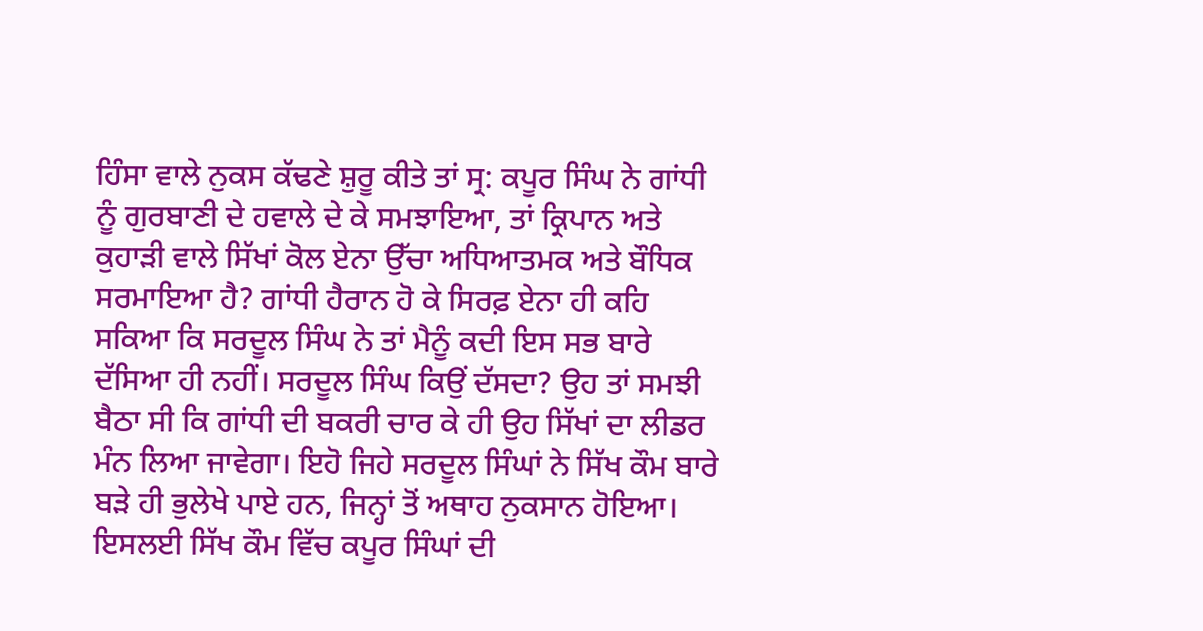ਹਿੰਸਾ ਵਾਲੇ ਨੁਕਸ ਕੱਢਣੇ ਸ਼ੁਰੂ ਕੀਤੇ ਤਾਂ ਸ੍ਰ: ਕਪੂਰ ਸਿੰਘ ਨੇ ਗਾਂਧੀ ਨੂੰ ਗੁਰਬਾਣੀ ਦੇ ਹਵਾਲੇ ਦੇ ਕੇ ਸਮਝਾਇਆ, ਤਾਂ ਕ੍ਰਿਪਾਨ ਅਤੇ ਕੁਹਾੜੀ ਵਾਲੇ ਸਿੱਖਾਂ ਕੋਲ ਏਨਾ ਉੱਚਾ ਅਧਿਆਤਮਕ ਅਤੇ ਬੌਧਿਕ ਸਰਮਾਇਆ ਹੈ? ਗਾਂਧੀ ਹੈਰਾਨ ਹੋ ਕੇ ਸਿਰਫ਼ ਏਨਾ ਹੀ ਕਹਿ ਸਕਿਆ ਕਿ ਸਰਦੂਲ ਸਿੰਘ ਨੇ ਤਾਂ ਮੈਨੂੰ ਕਦੀ ਇਸ ਸਭ ਬਾਰੇ ਦੱਸਿਆ ਹੀ ਨਹੀਂ। ਸਰਦੂਲ ਸਿੰਘ ਕਿਉਂ ਦੱਸਦਾ? ਉਹ ਤਾਂ ਸਮਝੀ ਬੈਠਾ ਸੀ ਕਿ ਗਾਂਧੀ ਦੀ ਬਕਰੀ ਚਾਰ ਕੇ ਹੀ ਉਹ ਸਿੱਖਾਂ ਦਾ ਲੀਡਰ ਮੰਨ ਲਿਆ ਜਾਵੇਗਾ। ਇਹੋ ਜਿਹੇ ਸਰਦੂਲ ਸਿੰਘਾਂ ਨੇ ਸਿੱਖ ਕੌਮ ਬਾਰੇ ਬੜੇ ਹੀ ਭੁਲੇਖੇ ਪਾਏ ਹਨ, ਜਿਨ੍ਹਾਂ ਤੋਂ ਅਥਾਹ ਨੁਕਸਾਨ ਹੋਇਆ। ਇਸਲਈ ਸਿੱਖ ਕੌਮ ਵਿੱਚ ਕਪੂਰ ਸਿੰਘਾਂ ਦੀ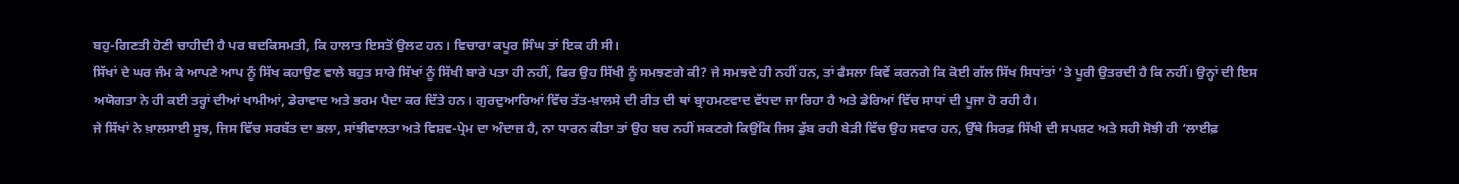ਬਹੁ-ਗਿਣਤੀ ਹੋਣੀ ਚਾਹੀਦੀ ਹੈ ਪਰ ਬਦਕਿਸਮਤੀ, ਕਿ ਹਾਲਾਤ ਇਸਤੋਂ ਉਲਟ ਹਨ। ਵਿਚਾਰਾ ਕਪੂਰ ਸਿੰਘ ਤਾਂ ਇਕ ਹੀ ਸੀ।
ਸਿੱਖਾਂ ਦੇ ਘਰ ਜੰਮ ਕੇ ਆਪਣੇ ਆਪ ਨੂੰ ਸਿੱਖ ਕਹਾਉਣ ਵਾਲੇ ਬਹੁਤ ਸਾਰੇ ਸਿੱਖਾਂ ਨੂੰ ਸਿੱਖੀ ਬਾਰੇ ਪਤਾ ਹੀ ਨਹੀਂ, ਫਿਰ ਉਹ ਸਿੱਖੀ ਨੂੰ ਸਮਝਣਗੇ ਕੀ? ਜੇ ਸਮਝਦੇ ਹੀ ਨਹੀਂ ਹਨ, ਤਾਂ ਫੈਸਲਾ ਕਿਵੇਂ ਕਰਨਗੇ ਕਿ ਕੋਈ ਗੱਲ ਸਿੱਖ ਸਿਧਾਂਤਾਂ ’ਤੇ ਪੂਰੀ ਉਤਰਦੀ ਹੈ ਕਿ ਨਹੀਂ। ਉਨ੍ਹਾਂ ਦੀ ਇਸ ਅਯੋਗਤਾ ਨੇ ਹੀ ਕਈ ਤਰ੍ਹਾਂ ਦੀਆਂ ਖਾਮੀਆਂ, ਡੇਰਾਵਾਦ ਅਤੇ ਭਰਮ ਪੈਦਾ ਕਰ ਦਿੱਤੇ ਹਨ। ਗੁਰਦੁਆਰਿਆਂ ਵਿੱਚ ਤੱਤ-ਖ਼ਾਲਸੇ ਦੀ ਰੀਤ ਦੀ ਥਾਂ ਬ੍ਰਾਹਮਣਵਾਦ ਵੱਧਦਾ ਜਾ ਰਿਹਾ ਹੈ ਅਤੇ ਡੇਰਿਆਂ ਵਿੱਚ ਸਾਧਾਂ ਦੀ ਪੂਜਾ ਹੋ ਰਹੀ ਹੈ।
ਜੇ ਸਿੱਖਾਂ ਨੇ ਖ਼ਾਲਸਾਈ ਸੂਝ, ਜਿਸ ਵਿੱਚ ਸਰਬੱਤ ਦਾ ਭਲਾ, ਸਾਂਝੀਵਾਲਤਾ ਅਤੇ ਵਿਸ਼ਵ-ਪ੍ਰੇਮ ਦਾ ਅੰਦਾਜ਼ ਹੈ, ਨਾ ਧਾਰਨ ਕੀਤਾ ਤਾਂ ਉਹ ਬਚ ਨਹੀਂ ਸਕਣਗੇ ਕਿਉਂਕਿ ਜਿਸ ਡੁੱਬ ਰਹੀ ਬੇੜੀ ਵਿੱਚ ਉਹ ਸਵਾਰ ਹਨ, ਉੱਥੇ ਸਿਰਫ਼ ਸਿੱਖੀ ਦੀ ਸਪਸ਼ਟ ਅਤੇ ਸਹੀ ਸੋਝੀ ਹੀ ‘ਲਾਈਫ਼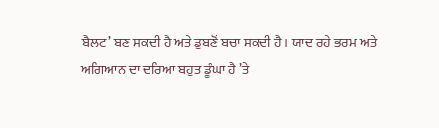ਬੈਲਟ’ ਬਣ ਸਕਦੀ ਹੈ ਅਤੇ ਡੁਬਣੋਂ ਬਚਾ ਸਕਦੀ ਹੈ। ਯਾਦ ਰਹੇ ਭਰਮ ਅਤੇ ਅਗਿਆਨ ਦਾ ਦਰਿਆ ਬਹੁਤ ਡੂੰਘਾ ਹੈ ’ਤੇ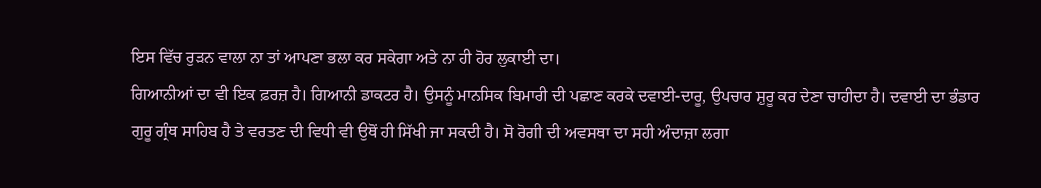ਇਸ ਵਿੱਚ ਰੁੜਨ ਵਾਲਾ ਨਾ ਤਾਂ ਆਪਣਾ ਭਲਾ ਕਰ ਸਕੇਗਾ ਅਤੇ ਨਾ ਹੀ ਹੋਰ ਲੁਕਾਈ ਦਾ।
ਗਿਆਨੀਆਂ ਦਾ ਵੀ ਇਕ ਫ਼ਰਜ਼ ਹੈ। ਗਿਆਨੀ ਡਾਕਟਰ ਹੈ। ਉਸਨੂੰ ਮਾਨਸਿਕ ਬਿਮਾਰੀ ਦੀ ਪਛਾਣ ਕਰਕੇ ਦਵਾਈ-ਦਾਰੂ, ਉਪਚਾਰ ਸ਼ੁਰੂ ਕਰ ਦੇਣਾ ਚਾਹੀਦਾ ਹੈ। ਦਵਾਈ ਦਾ ਭੰਡਾਰ ਗੁਰੂ ਗ੍ਰੰਥ ਸਾਹਿਬ ਹੈ ਤੇ ਵਰਤਣ ਦੀ ਵਿਧੀ ਵੀ ਉਥੋਂ ਹੀ ਸਿੱਖੀ ਜਾ ਸਕਦੀ ਹੈ। ਸੋ ਰੋਗੀ ਦੀ ਅਵਸਥਾ ਦਾ ਸਹੀ ਅੰਦਾਜ਼ਾ ਲਗਾ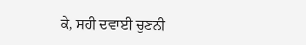ਕੇ, ਸਹੀ ਦਵਾਈ ਚੁਣਨੀ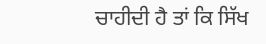ਚਾਹੀਦੀ ਹੈ ਤਾਂ ਕਿ ਸਿੱਖ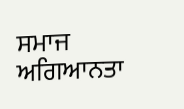ਸਮਾਜ ਅਗਿਆਨਤਾ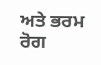ਅਤੇ ਭਰਮ ਰੋਗ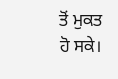ਤੋਂ ਮੁਕਤ ਹੋ ਸਕੇ।